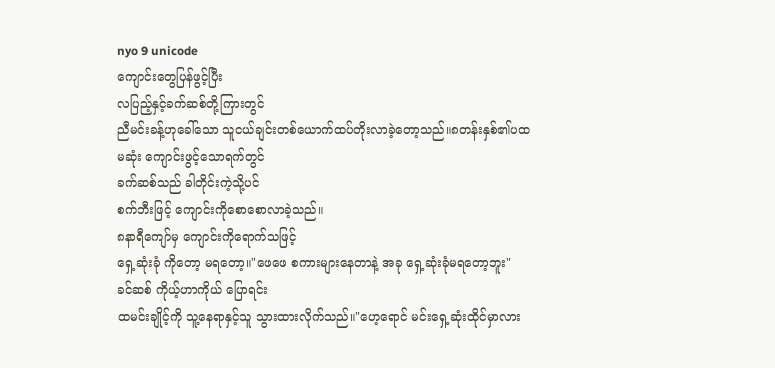nyo 9 unicode
ကျောင်းတွေပြန်ဖွင့်ပြီး
လပြည့်နှင့်ခက်ဆစ်တို့ကြားတွင်
ညီမင်းခန့်ဟုခေါ်သော သူငယ်ချင်းတစ်ယောက်ထပ်တိုးလာခဲ့တော့သည်။၈တန်းနှစ်၏ပထမဆုံး ကျောင်းဖွင့်သောရက်တွင်
ခက်ဆစ်သည် ခါတိုင်းကဲ့သို့ပင်
စက်ဘီးဖြင့် ကျောင်းကိုစောစောလာခဲ့သည်။
၈နာရီကျော်မှ ကျောင်းကိုရောက်သဖြင့်
ရှေ့ဆုံးခုံ ကိုတော့ မရတော့။"ဖေဖေ စကားများနေတာနဲ့ အခု ရှေ့ဆုံးခုံမရတော့ဘူး"
ခင်ဆစ် ကိုယ့်ဟာကိုယ် ပြောရင်း
ထမင်းချိုင့်ကို သူ့နေရာနှင့်သူ သွားထားလိုက်သည်။"ဟေ့ရောင် မင်းရှေ့ဆုံးထိုင်မှာလား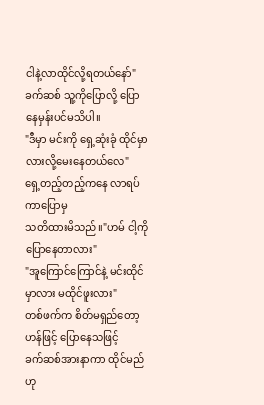ငါနဲ့လာထိုင်လို့ရတယ်နော်"ခက်ဆစ် သူ့ကိုပြောလို့ ပြောနေမှန်းပင်မသိပါ။
"ဒီမှာ မင်းကို ရှေ့ဆုံးခုံ ထိုင်မှာလားလို့မေးနေတယ်လေ"
ရှေ့တည့်တည့်ကနေ လာရပ်ကာပြောမှ
သတိထားမိသည်။"ဟမ် ငါ့ကို ပြောနေတာလား"
"အူကြောင်ကြောင်နဲ့ မင်းထိုင်မှာလား မထိုင်ဖူးလား"
တစ်ဖက်က စိတ်မရှည်တော့ဟန်ဖြင့် ပြောနေသဖြင့်
ခက်ဆစ်အားနာကာ ထိုင်မည်ဟု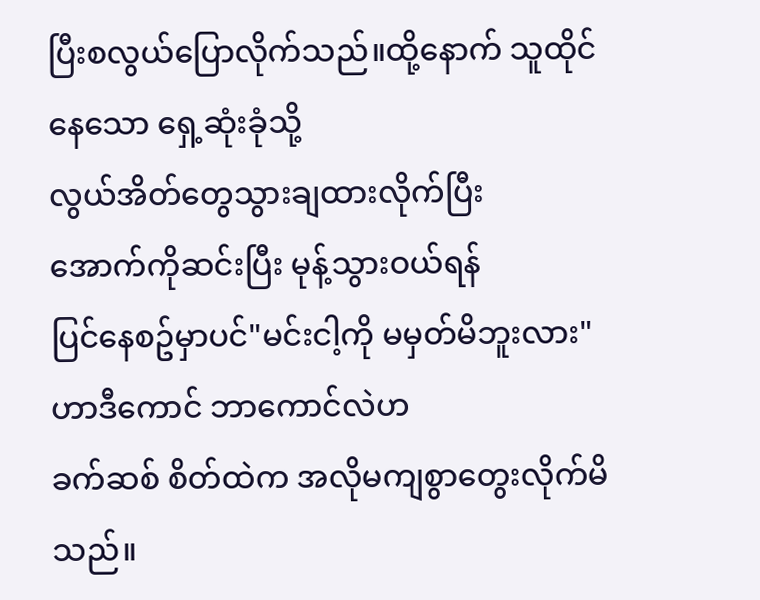ပြီးစလွယ်ပြောလိုက်သည်။ထို့နောက် သူထိုင်နေသော ရှေ့ဆုံးခုံသို့
လွယ်အိတ်တွေသွားချထားလိုက်ပြီး
အောက်ကိုဆင်းပြီး မုန့်သွားဝယ်ရန်
ပြင်နေစဥ်မှာပင်"မင်းငါ့ကို မမှတ်မိဘူးလား"
ဟာဒီကောင် ဘာကောင်လဲဟ
ခက်ဆစ် စိတ်ထဲက အလိုမကျစွာတွေးလိုက်မိသည်။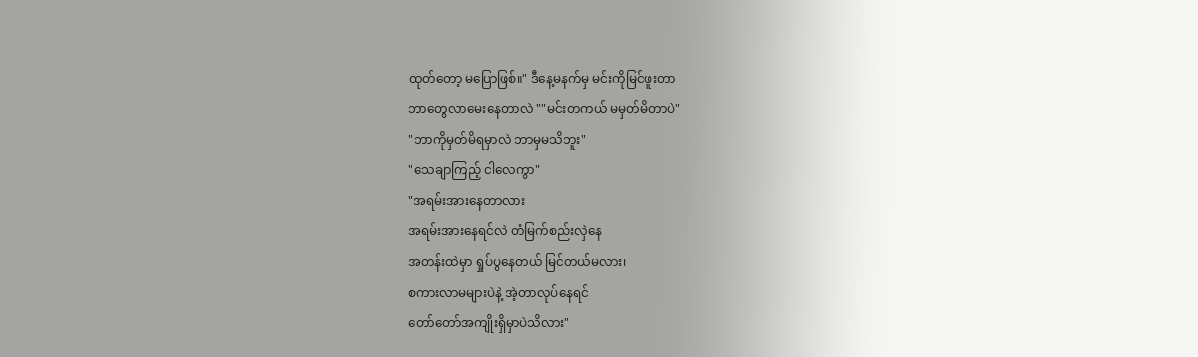ထုတ်တော့ မပြောဖြစ်။" ဒီနေ့မနက်မှ မင်းကိုမြင်ဖူးတာ
ဘာတွေလာမေးနေတာလဲ ""မင်းတကယ် မမှတ်မိတာပဲ"
"ဘာကိုမှတ်မိရမှာလဲ ဘာမှမသိဘူး"
"သေချာကြည့် ငါလေကွာ"
"အရမ်းအားနေတာလား
အရမ်းအားနေရင်လဲ တံမြက်စည်းလှဲနေ
အတန်းထဲမှာ ရှုပ်ပွနေတယ် မြင်တယ်မလား၊
စကားလာမများပဲနဲ့ အဲ့တာလုပ်နေရင်
တော်တော်အကျိုးရှိမှာပဲသိလား"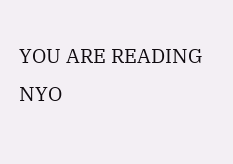YOU ARE READING
NYO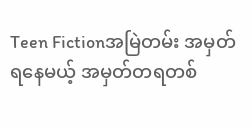Teen Fictionအမြဲတမ်း အမှတ်ရနေမယ့် အမှတ်တရတစ်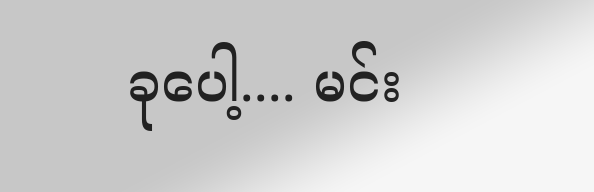ခုပေါ့.... မင်း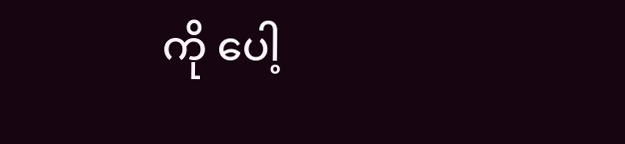ကို ပေါ့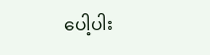ပေါ့ပါး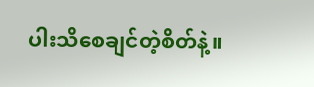ပါးသိစေချင်တဲ့စိတ်နဲ့။